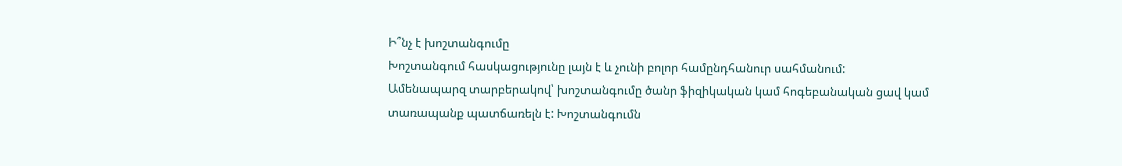Ի՞նչ է խոշտանգումը
Խոշտանգում հասկացությունը լայն է և չունի բոլոր համընդհանուր սահմանում:
Ամենապարզ տարբերակով՝ խոշտանգումը ծանր ֆիզիկական կամ հոգեբանական ցավ կամ տառապանք պատճառելն է: Խոշտանգումն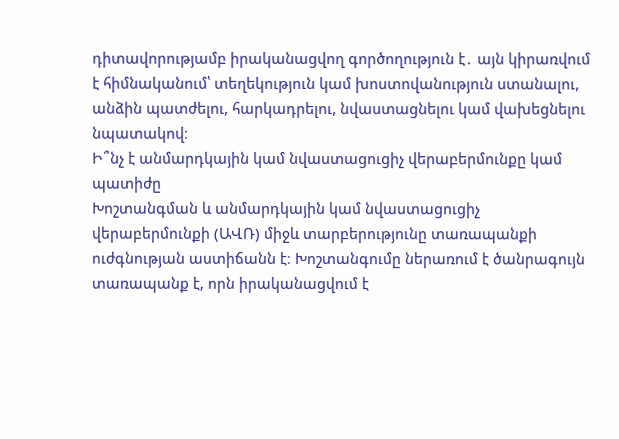դիտավորությամբ իրականացվող գործողություն է․ այն կիրառվում է հիմնականում՝ տեղեկություն կամ խոստովանություն ստանալու, անձին պատժելու, հարկադրելու, նվաստացնելու կամ վախեցնելու նպատակով։
Ի՞նչ է անմարդկային կամ նվաստացուցիչ վերաբերմունքը կամ պատիժը
Խոշտանգման և անմարդկային կամ նվաստացուցիչ վերաբերմունքի (ԱՎՌ) միջև տարբերությունը տառապանքի ուժգնության աստիճանն է։ Խոշտանգումը ներառում է ծանրագույն տառապանք է, որն իրականացվում է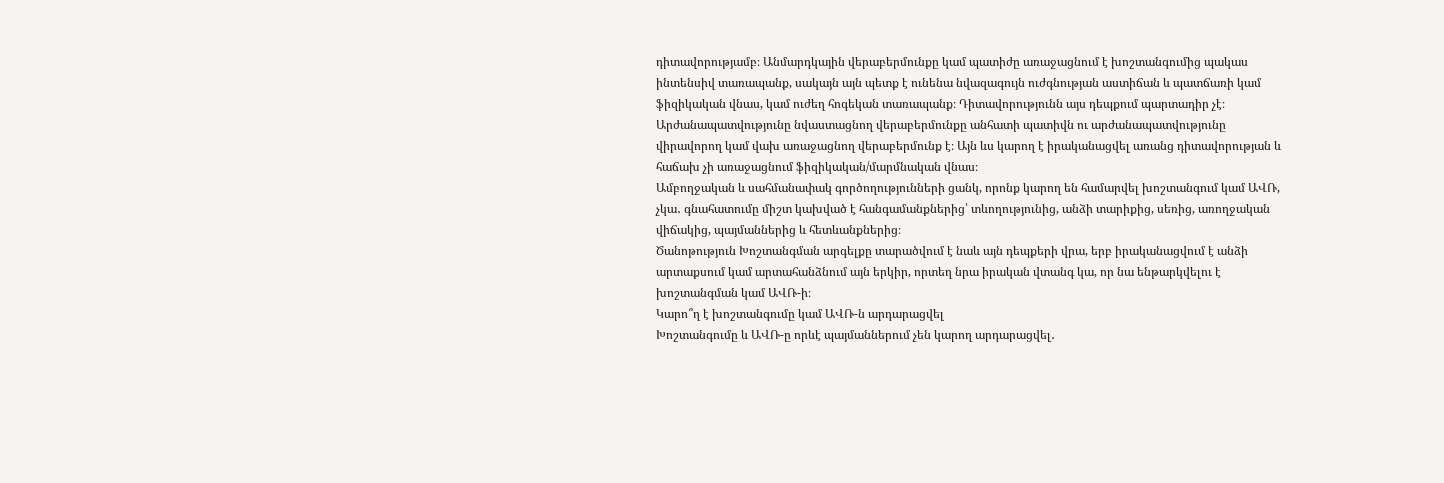դիտավորությամբ։ Անմարդկային վերաբերմունքը կամ պատիժը առաջացնում է խոշտանգումից պակաս ինտենսիվ տառապանք, սակայն այն պետք է ունենա նվազագույն ուժգնության աստիճան և պատճառի կամ ֆիզիկական վնաս, կամ ուժեղ հոգեկան տառապանք։ Դիտավորությունն այս դեպքում պարտադիր չէ։ Արժանապատվությունը նվաստացնող վերաբերմունքը անհատի պատիվն ու արժանապատվությունը վիրավորող կամ վախ առաջացնող վերաբերմունք է։ Այն ևս կարող է իրականացվել առանց դիտավորության և հաճախ չի առաջացնում ֆիզիկական/մարմնական վնաս։
Ամբողջական և սահմանափակ գործողությունների ցանկ, որոնք կարող են համարվել խոշտանգում կամ ԱՎՌ, չկա․ գնահատումը միշտ կախված է հանգամանքներից՝ տևողությունից, անձի տարիքից, սեռից, առողջական վիճակից, պայմաններից և հետևանքներից։
Ծանոթություն Խոշտանգման արգելքը տարածվում է նաև այն դեպքերի վրա, երբ իրականացվում է անձի արտաքսում կամ արտահանձնում այն երկիր, որտեղ նրա իրական վտանգ կա, որ նա ենթարկվելու է խոշտանգման կամ ԱՎՌ-ի։
Կարո՞ղ է խոշտանգումը կամ ԱՎՌ-ն արդարացվել
Խոշտանգումը և ԱՎՌ-ը որևէ պայմաններում չեն կարող արդարացվել․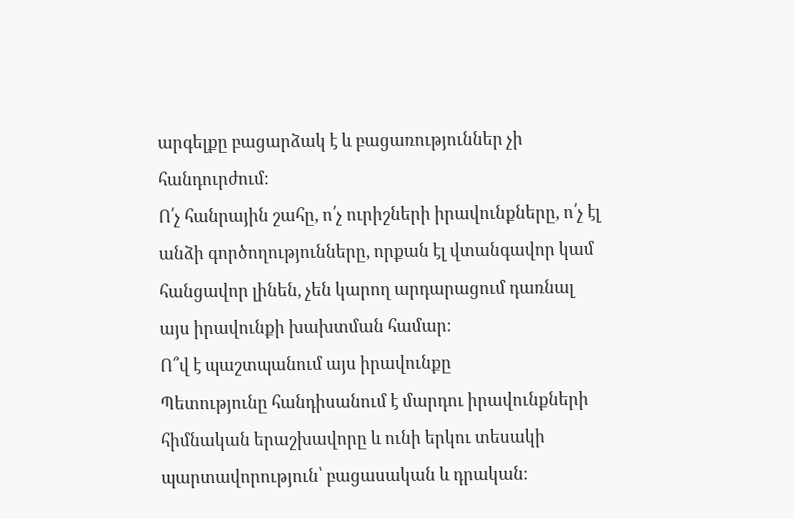արգելքը բացարձակ է և բացառություններ չի հանդուրժում։
Ո՛չ հանրային շահը, ո՛չ ուրիշների իրավունքները, ո՛չ էլ անձի գործողությունները, որքան էլ վտանգավոր կամ հանցավոր լինեն, չեն կարող արդարացում դառնալ այս իրավունքի խախտման համար։
Ո՞վ է պաշտպանում այս իրավունքը
Պետությունը հանդիսանում է մարդու իրավունքների հիմնական երաշխավորը և ունի երկու տեսակի պարտավորություն՝ բացասական և դրական։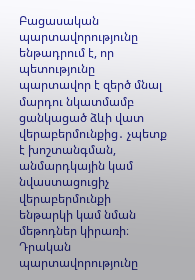Բացասական պարտավորությունը ենթադրում է, որ պետությունը պարտավոր է զերծ մնալ մարդու նկատմամբ ցանկացած ձևի վատ վերաբերմունքից․ չպետք է խոշտանգման, անմարդկային կամ նվաստացուցիչ վերաբերմունքի ենթարկի կամ նման մեթոդներ կիրառի։
Դրական պարտավորությունը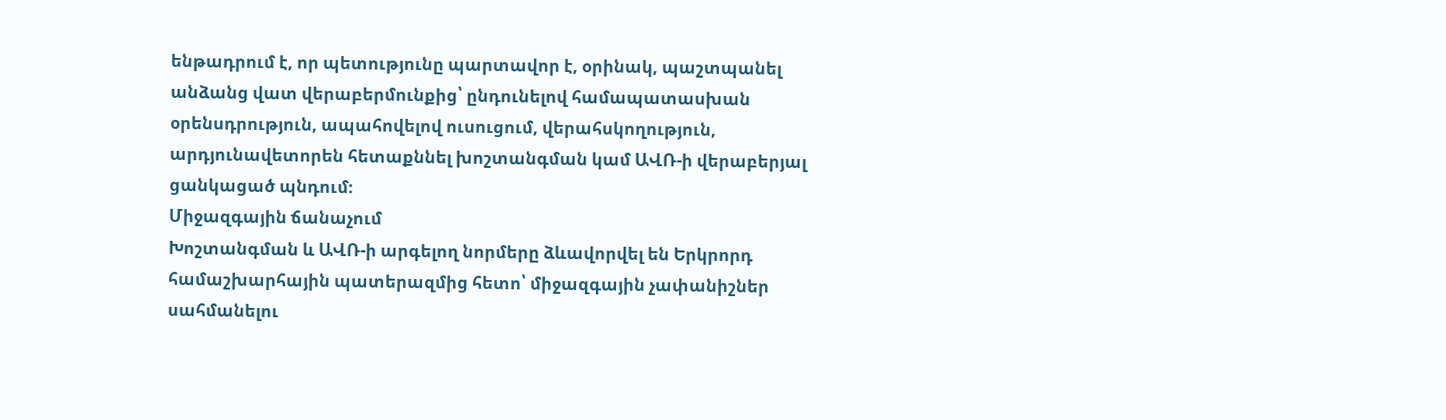ենթադրում է, որ պետությունը պարտավոր է, օրինակ, պաշտպանել անձանց վատ վերաբերմունքից՝ ընդունելով համապատասխան օրենսդրություն, ապահովելով ուսուցում, վերահսկողություն, արդյունավետորեն հետաքննել խոշտանգման կամ ԱՎՌ-ի վերաբերյալ ցանկացած պնդում։
Միջազգային ճանաչում
Խոշտանգման և ԱՎՌ-ի արգելող նորմերը ձևավորվել են Երկրորդ համաշխարհային պատերազմից հետո՝ միջազգային չափանիշներ սահմանելու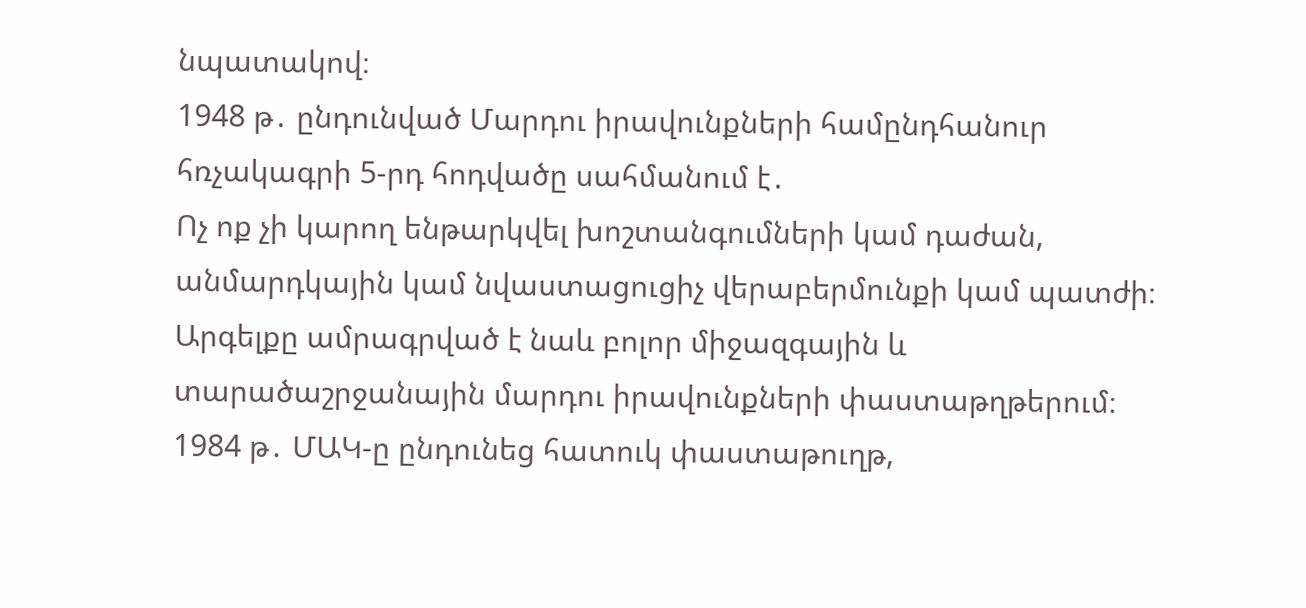նպատակով։
1948 թ․ ընդունված Մարդու իրավունքների համընդհանուր հռչակագրի 5-րդ հոդվածը սահմանում է․
Ոչ ոք չի կարող ենթարկվել խոշտանգումների կամ դաժան, անմարդկային կամ նվաստացուցիչ վերաբերմունքի կամ պատժի։
Արգելքը ամրագրված է նաև բոլոր միջազգային և տարածաշրջանային մարդու իրավունքների փաստաթղթերում։ 1984 թ․ ՄԱԿ-ը ընդունեց հատուկ փաստաթուղթ,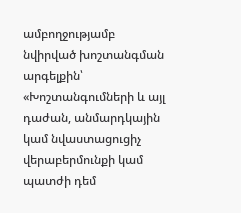ամբողջությամբ նվիրված խոշտանգման արգելքին՝ «Խոշտանգումների և այլ դաժան, անմարդկային կամ նվաստացուցիչ վերաբերմունքի կամ պատժի դեմ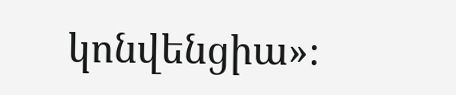կոնվենցիա»։